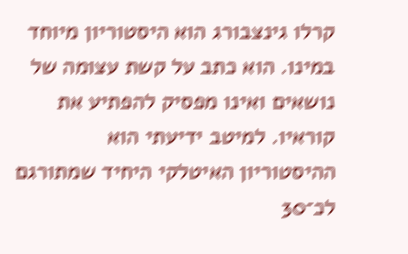קרלו גינצבורג הוא היסטוריון מיוחד במינו. הוא כתב על קשת עצומה של נושאים ואינו מפסיק להפתיע את קוראיו. למיטב ידיעתי הוא ההיסטוריון האיטלקי היחיד שמתורגם לכ־30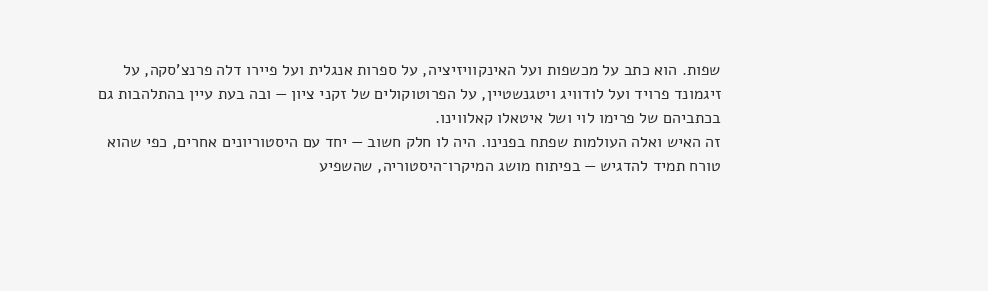שפות. הוא כתב על מכשפות ועל האינקוויזיציה, על ספרות אנגלית ועל פיירו דלה פרנצ'סקה, על זיגמונד פרויד ועל לודוויג ויטגנשטיין, על הפרוטוקולים של זקני ציון — ובה בעת עיין בהתלהבות גם בכתביהם של פרימו לוי ושל איטאלו קאלווינו.
זה האיש ואלה העולמות שפתח בפנינו. היה לו חלק חשוב — יחד עם היסטוריונים אחרים, כפי שהוא טורח תמיד להדגיש — בפיתוח מושג המיקרו־היסטוריה, שהשפיע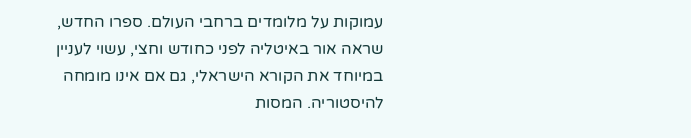עמוקות על מלומדים ברחבי העולם. ספרו החדש, שראה אור באיטליה לפני כחודש וחצי, עשוי לעניין במיוחד את הקורא הישראלי, גם אם אינו מומחה להיסטוריה. המסות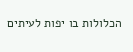הכלולות בו יפות לעיתים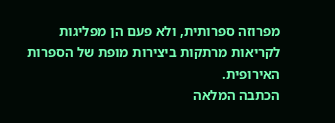מפרוזה ספרותית, ולא פעם הן מפליגות לקריאות מרתקות ביצירות מופת של הספרות האירופית.
הכתבה המלאה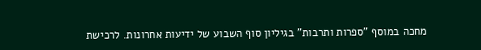מחכה במוסף "ספרות ותרבות" בגיליון סוף השבוע של ידיעות אחרונות. לרכישת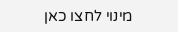מינוי לחצו כאן